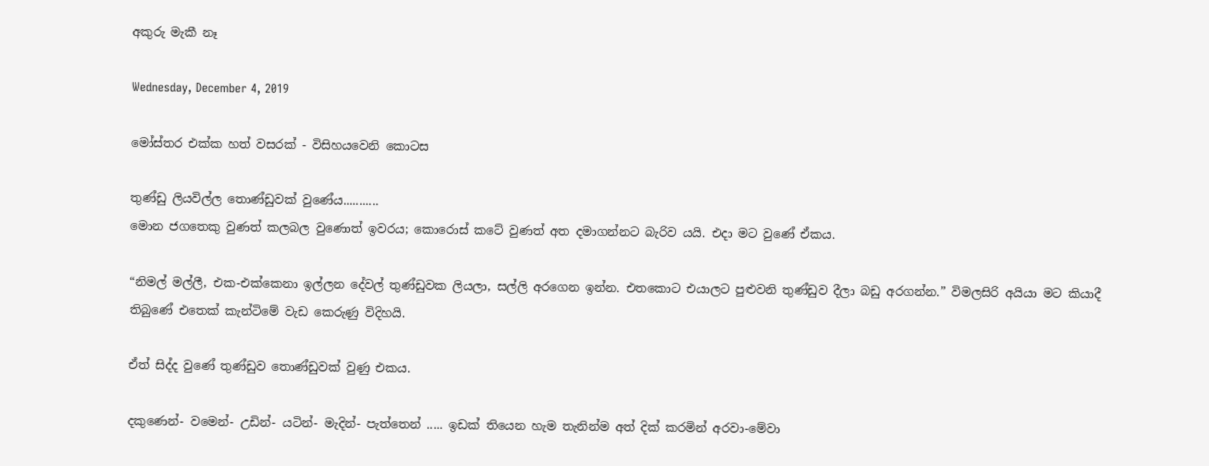අකුරු මැකී නෑ

Wednesday, December 4, 2019

මෝස්‌තර එක්ක හත් වසරක් - විසිහයවෙනි කොටස

තුණ්ඩු ලියවිල්ල තොණ්ඩුවක් වුණේය...........
මොන ජගතෙකු වුණත් කලබල වුණොත් ඉවරය; කොරොස් කටේ වුණත් අත දමාගන්නට බැරිව යයි. එදා මට වුණේ ඒකය.

“නිමල් මල්ලී, එක-එක්කෙනා ඉල්ලන දේවල් තුණ්ඩුවක ලියලා, සල්ලි අරගෙන ඉන්න. එතකොට එයාලට පුළුවනි තුණ්ඩුව දීලා බඩු අරගන්න.” විමලසිරි අයියා මට කියාදී තිබුණේ එතෙක් කැන්ටිමේ වැඩ කෙරුණු විදිහයි.

ඒත් සිද්ද වුණේ තුණ්ඩුව තොණ්ඩුවක් වුණු එකය.

දකුණෙන්- වමෙන්- උඩින්- යටින්- මැදින්- පැත්තෙන් ..... ඉඩක් තියෙන හැම තැනින්ම අත් දික් කරමින් අරවා-මේවා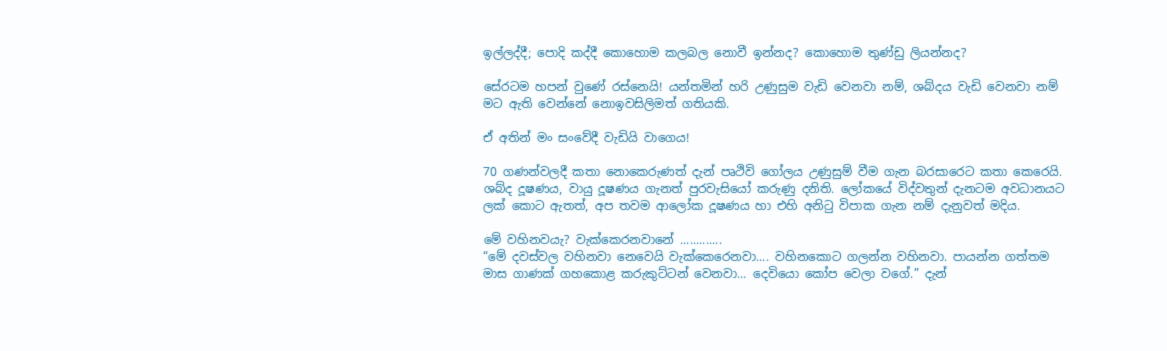ඉල්ලද්දී; පොදි කද්දී කොහොම කලබල නොවී ඉන්නද? කොහොම තුණ්ඩු ලියන්නද?

සේරටම හපන් වුණේ රස්නෙයි! යන්තමින් හරි උණුසුම වැඩි වෙනවා නම්, ශබ්දය වැඩි වෙනවා නම් මට ඇති වෙන්නේ නොඉවසිලිමත් ගතියකි.

ඒ අතින් මං සංවේදී වැඩියි වාගෙය!

70 ගණන්වලදී කතා නොකෙරුණත් දැන් පෘථිවි ගෝලය උණුසුම් වීම ගැන බරසාරෙට කතා කෙරෙයි. ශබ්ද දූෂණය, වායු දූෂණය ගැනත් පුරවැසියෝ කරුණු දනිති. ලෝකයේ විද්වතුන් දැනටම අවධානයට ලක් කොට ඇතත්, අප තවම ආලෝක දූෂණය හා එහි අනිටු විපාක ගැන නම් දැනුවත් මදිය.

මේ වහිනවයැ? වැක්කෙරනවානේ .............
“මේ දවස්වල වහිනවා නෙවෙයි වැක්කෙරෙනවා.... වහිනකොට ගලන්න වහිනවා. පායන්න ගත්තම මාස ගාණක් ගහකොළ කරුකුට්ටන් වෙනවා... දෙවියො කෝප වෙලා වගේ.” දැන්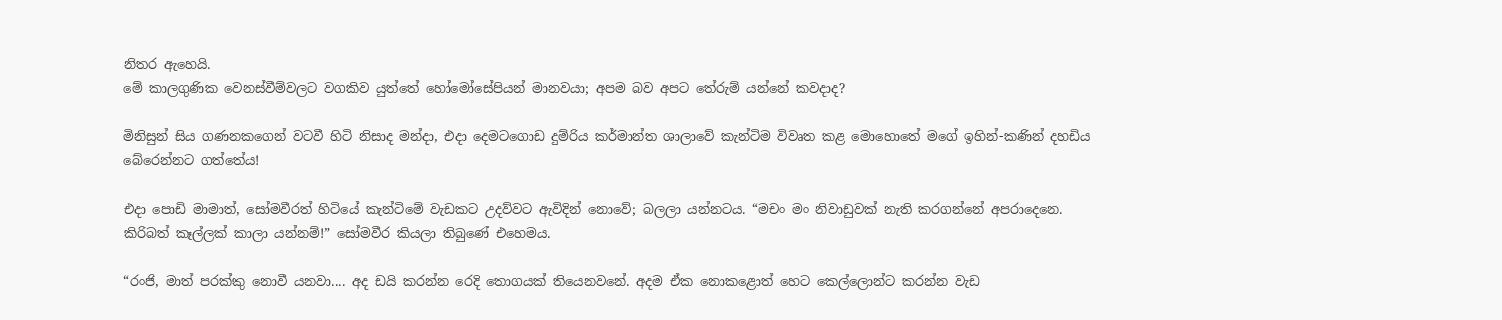නිතර ඇහෙයි.
මේ කාලගුණික වෙනස්වීම්වලට වගකිව යුත්තේ හෝමෝසේපියන් මානවයා; අපම බව අපට තේරුම් යන්නේ කවදාද?

මිනිසුන් සිය ගණනකගෙන් වටවී හිටි නිසාද මන්දා, එදා දෙමටගොඩ දුම්රිය කර්මාන්ත ශාලාවේ කැන්ටිම විවෘත කළ මොහොතේ මගේ ඉහින්-කණින් දහඩිය බේරෙන්නට ගත්තේය!

එදා පොඩි මාමාත්, සෝමවීරත් හිටියේ කැන්ටිමේ වැඩකට උදව්වට ඇවිදින් නොවේ; බලලා යන්නටය. “මචං මං නිවාඩුවක් නැති කරගන්නේ අපරාදෙනෙ. කිරිබත් කෑල්ලක් කාලා යන්නම්!” සෝමවීර කියලා තිබුණේ එහෙමය.

“රංජි, මාත් පරක්කු නොවී යනවා.... අද ඩයි කරන්න රෙදි තොගයක් තියෙනවනේ. අදම ඒක නොකළොත් හෙට කෙල්ලොන්ට කරන්න වැඩ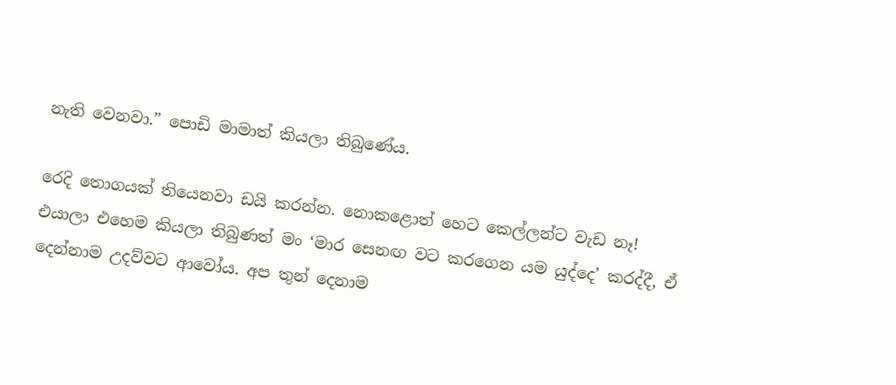නැති වෙනවා.” පොඩි මාමාත් කියලා තිබුණේය.

රෙදි තොගයක් තියෙනවා ඩයි කරන්න. නොකළොත් හෙට කෙල්ලන්ට වැඩ නෑ!
එයාලා එහෙම කියලා තිබුණත් මං ‘මාර සෙනඟ වට කරගෙන යම යුද්දෙ’ කරද්දී, ඒ දෙන්නාම උදව්වට ආවෝය. අප තුන් දෙනාම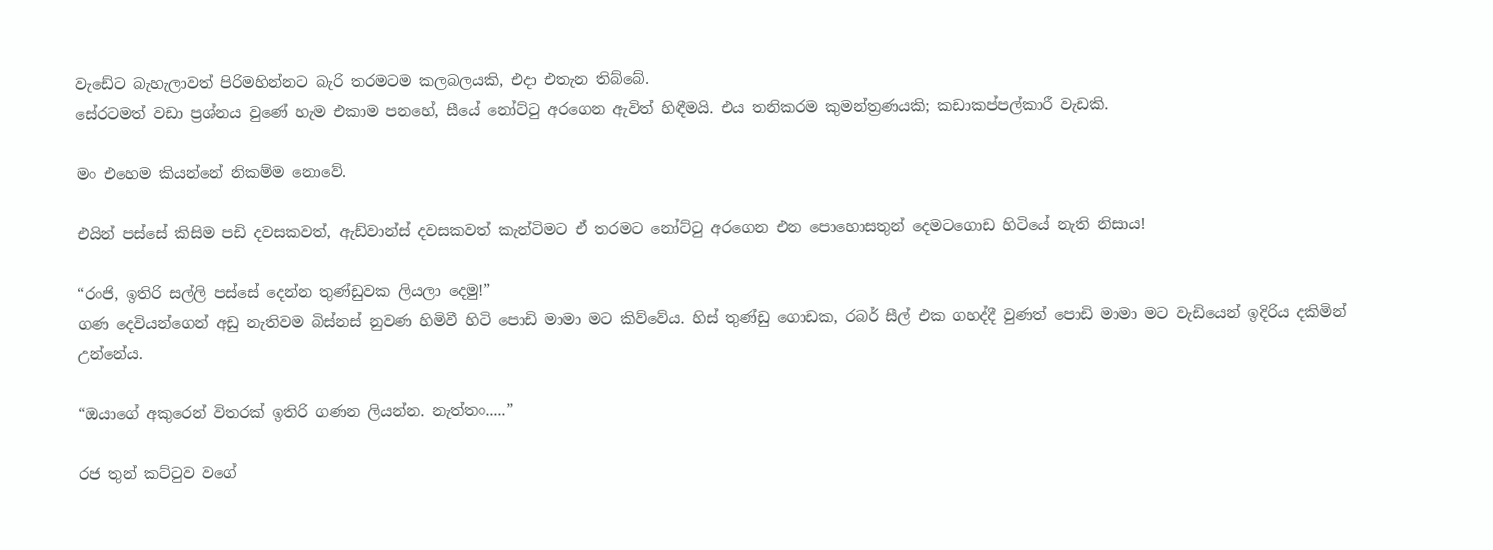වැඩේට බැහැලාවත් පිරිමහින්නට බැරි තරමටම කලබලයකි, එදා එතැන තිබ්බේ.
සේරටමත් වඩා ප්‍රශ්නය වුණේ හැම එකාම පනහේ, සීයේ නෝට්ටු අරගෙන ඇවිත් හිඳීමයි. එය තනිකරම කුමන්ත්‍රණයකි; කඩාකප්පල්කාරී වැඩකි.

මං එහෙම කියන්නේ නිකම්ම නොවේ.

එයින් පස්සේ කිසිම පඩි දවසකවත්, ඇඩ්වාන්ස් දවසකවත් කැන්ටිමට ඒ තරමට නෝට්ටු අරගෙන එන පොහොසතුන් දෙමටගොඩ හිටියේ නැති නිසාය!

“රංජි, ඉතිරි සල්ලි පස්සේ දෙන්න තුණ්ඩුවක ලියලා දෙමු!”
ගණ දෙවියන්ගෙන් අඩු නැතිවම බිස්නස් නුවණ හිමිවී හිටි පොඩි මාමා මට කිව්වේය. හිස් තුණ්ඩු ගොඩක, රබර් සීල් එක ගහද්දී වුණත් පොඩි මාමා මට වැඩියෙන් ඉදිරිය දකිමින් උන්නේය.

“ඔයාගේ අකුරෙන් විතරක් ඉතිරි ගණන ලියන්න. නැත්තං.....”

රජ තුන් කට්ටුව වගේ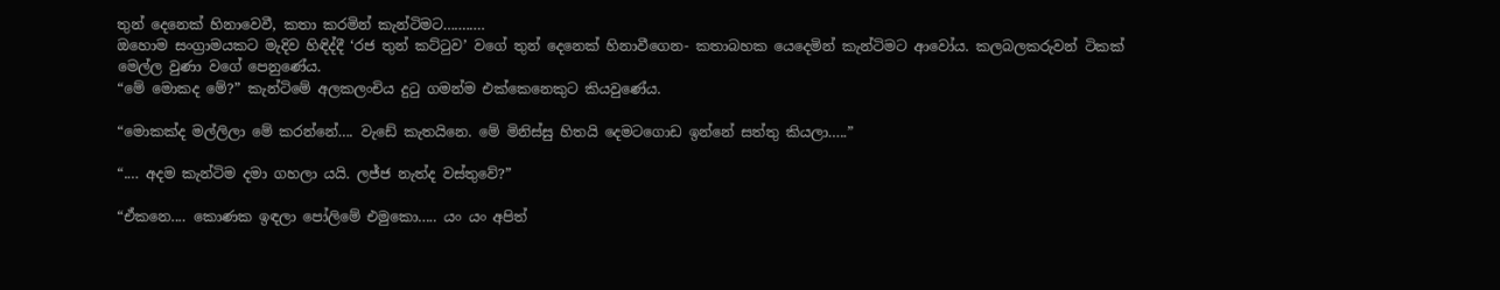තුන් දෙනෙක් හිනාවෙවී, කතා කරමින් කැන්ටිමට...........
ඔහොම සංග්‍රාමයකට මැදිව හිඳිද්දී ‘රජ තුන් කට්ටුව’ වගේ තුන් දෙනෙක් හිනාවීගෙන- කතාබහක යෙදෙමින් කැන්ටිමට ආවෝය. කලබලකරුවන් ටිකක් මෙල්ල වුණා වගේ පෙනුණේය.
“මේ මොකද මේ?” කැන්ටිමේ අලකලංචිය දුටු ගමන්ම එක්කෙනෙකුට කියවුණේය.

“මොකක්ද මල්ලිලා මේ කරන්නේ.... වැඩේ කැතයිනෙ. මේ මිනිස්සු හිතයි දෙමටගොඩ ඉන්නේ සත්තු කියලා.....”

“.... අදම කැන්ටිම දමා ගහලා යයි. ලජ්ජ නැත්ද වස්තුවේ?”

“ඒකනෙ.... කොණක ඉඳලා පෝලිමේ එමුකො..... යං යං අපිත්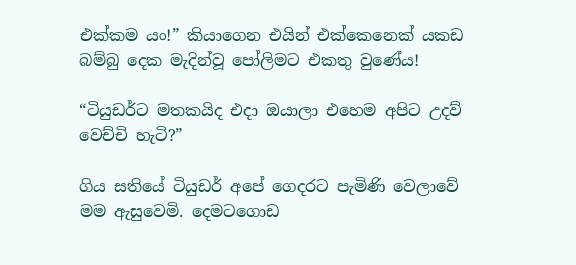එක්කම යං!” කියාගෙන එයින් එක්කෙනෙක් යකඩ බම්බු දෙක මැදින්වූ පෝලිමට එකතු වුණේය!

“ටියුඩර්ට මතකයිද එදා ඔයාලා එහෙම අපිට උදව් වෙච්චි හැටි?”

ගිය සතියේ ටියුඩර් අපේ ගෙදරට පැමිණි වෙලාවේ මම ඇසුවෙමි. දෙමටගොඩ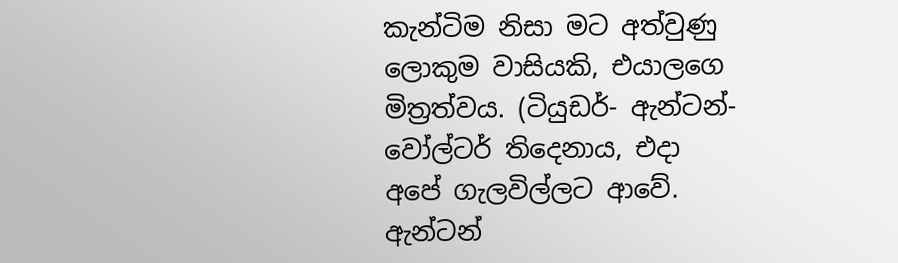කැන්ටිම නිසා මට අත්වුණු ලොකුම වාසියකි, එයාලගෙ මිත්‍රත්වය. (ටියුඩර්- ඇන්ටන්- වෝල්ටර් තිදෙනාය, එදා අපේ ගැලවිල්ලට ආවේ. ඇන්ටන්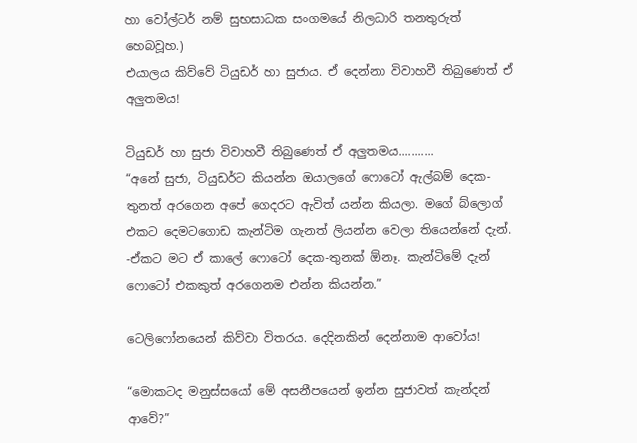හා වෝල්ටර් නම් සුභසාධක සංගමයේ නිලධාරි තනතුරුත් හෙබවූහ.)
එයාලය කිව්වේ ටියුඩර් හා සුජාය. ඒ දෙන්නා විවාහවී තිබුණෙත් ඒ අලුතමය!

ටියුඩර් හා සුජා විවාහවී තිබුණෙත් ඒ අලුතමය...........
“අනේ සුජා, ටියුඩර්ට කියන්න ඔයාලගේ ෆොටෝ ඇල්බම් දෙක-තුනත් අරගෙන අපේ ගෙදරට ඇවිත් යන්න කියලා. මගේ බ්ලොග් එකට දෙමටගොඩ කැන්ටිම ගැනත් ලියන්න වෙලා තියෙන්නේ දැන්.
-ඒකට මට ඒ කාලේ ෆොටෝ දෙක-තුනක් ඕනෑ. කැන්ටිමේ දැන් ෆොටෝ එකකුත් අරගෙනම එන්න කියන්න.”

ටෙලිෆෝනයෙන් කිව්වා විතරය. දෙදිනකින් දෙන්නාම ආවෝය!

“මොකටද මනුස්සයෝ මේ අසනීපයෙන් ඉන්න සුජාවත් කැන්දන් ආවේ?”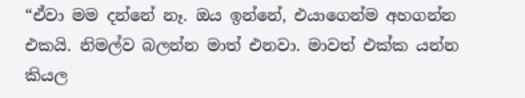“ඒවා මම දන්නේ නෑ. ඔය ඉන්නේ, එයාගෙන්ම අහගන්න එකයි. නිමල්ව බලන්න මාත් එනවා. මාවත් එක්ක යන්න කියල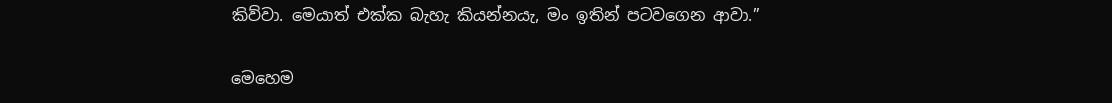කිව්වා. මෙයාත් එක්ක බැහැ කියන්නයැ, මං ඉතින් පටවගෙන ආවා.”

මෙහෙම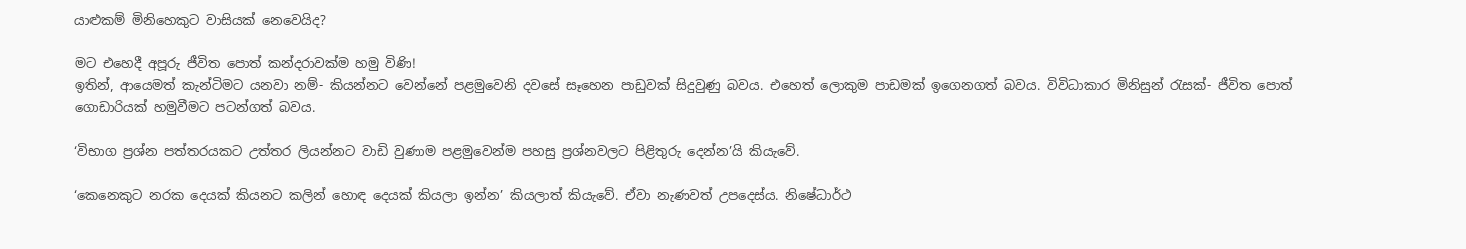යාළුකම් මිනිහෙකුට වාසියක් නෙවෙයිද?

මට එහෙදී අපූරු ජීවිත පොත් කන්දරාවක්ම හමු විණි!
ඉතින්, ආයෙමත් කැන්ටිමට යනවා නම්- කියන්නට වෙන්නේ පළමුවෙනි දවසේ සෑහෙන පාඩුවක් සිදුවුණු බවය. එහෙත් ලොකුම පාඩමක් ඉගෙනගත් බවය. විවිධාකාර මිනිසුන් රැසක්- ජීවිත පොත් ගොඩාරියක් හමුවීමට පටන්ගත් බවය.

‘විභාග ප්‍රශ්න පත්තරයකට උත්තර ලියන්නට වාඩි වුණාම පළමුවෙන්ම පහසු ප්‍රශ්නවලට පිළිතුරු දෙන්න’යි කියැවේ.

‘කෙනෙකුට නරක දෙයක් කියනට කලින් හොඳ දෙයක් කියලා ඉන්න’ කියලාත් කියැවේ. ඒවා නැණවත් උපදෙස්ය. නිෂේධාර්ථ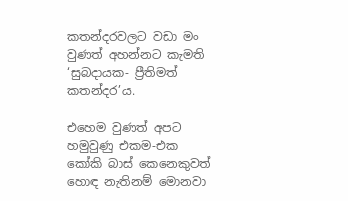කතන්දරවලට වඩා මං වුණත් අහන්නට කැමති ‘සුබදායක- ප්‍රීතිමත් කතන්දර’ය.

එහෙම වුණත් අපට හමුවුණු එකම-එක කෝකි බාස් කෙනෙකුවත් හොඳ නැතිනම් මොනවා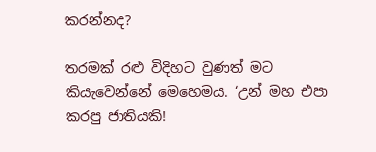කරන්නද?

තරමක් රළු විදිහට වුණත් මට කියැවෙන්නේ මෙහෙමය. ‘උන් මහ එපා කරපු ජාතියකි!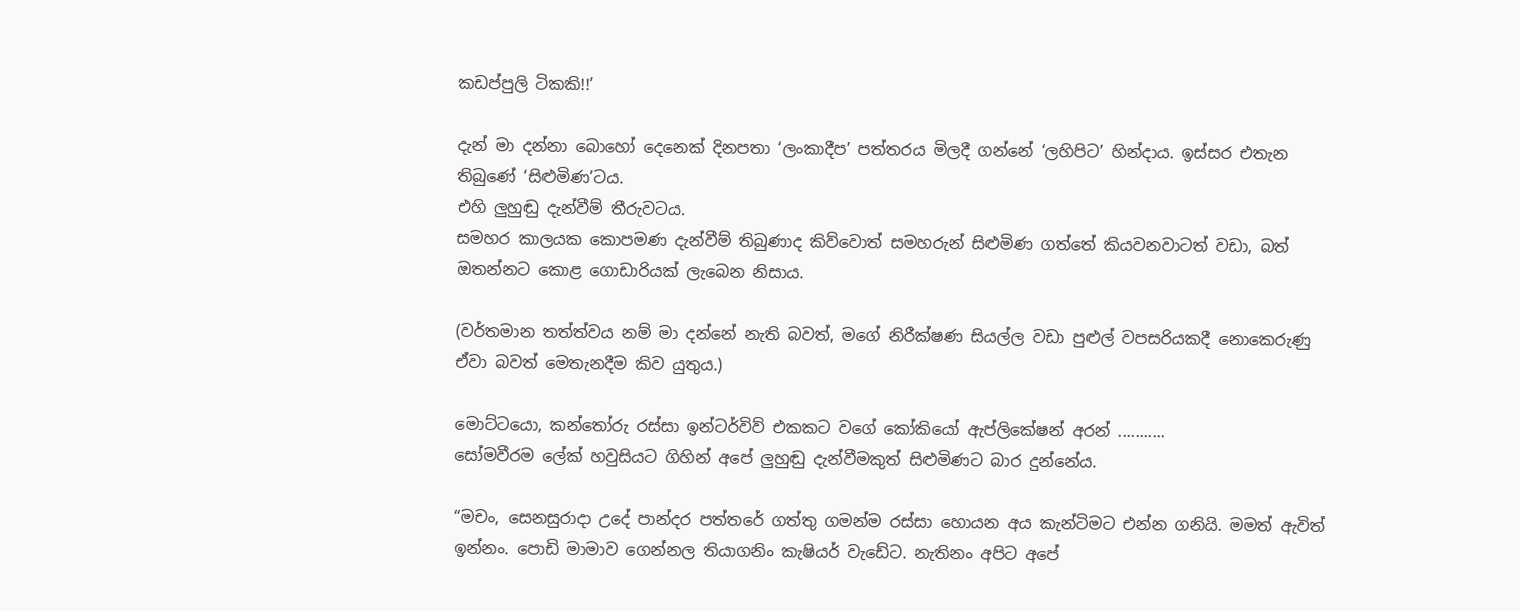කඩප්පුලි ටිකකි!!’

දැන් මා දන්නා බොහෝ දෙනෙක් දිනපතා ‘ලංකාදීප’ පත්තරය මිලදී ගන්නේ ‘ලහිපිට’ හින්දාය. ඉස්සර එතැන තිබුණේ ‘සිළුමිණ’ටය.
එහි ලුහුඬු දැන්වීම් තීරුවටය.
සමහර කාලයක කොපමණ දැන්වීම් තිබුණාද කිව්වොත් සමහරුන් සිළුමිණ ගත්තේ කියවනවාටත් වඩා, බත් ඔතන්නට කොළ ගොඩාරියක් ලැබෙන නිසාය.

(වර්තමාන තත්ත්වය නම් මා දන්නේ නැති බවත්, මගේ නිරීක්ෂණ සියල්ල වඩා පුළුල් වපසරියකදී නොකෙරුණු ඒවා බවත් මෙතැනදීම කිව යුතුය.)

මොට්ටයො, කන්තෝරු රස්සා ඉන්ටර්විව් එකකට වගේ කෝකියෝ ඇප්ලිකේෂන් අරන් ...........
සෝමවීරම ලේක් හවුසියට ගිහින් අපේ ලුහුඬු දැන්වීමකුත් සිළුමිණට බාර දුන්නේය.

“මචං, සෙනසුරාදා උදේ පාන්දර පත්තරේ ගත්තු ගමන්ම රස්සා හොයන අය කැන්ටිමට එන්න ගනියි. මමත් ඇවිත් ඉන්නං. පොඩි මාමාව ගෙන්නල තියාගනිං කැෂියර් වැඩේට. නැතිනං අපිට අපේ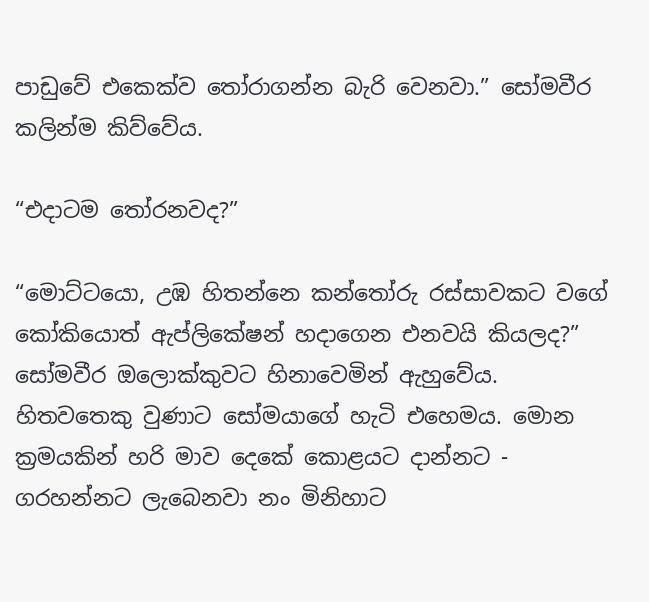පාඩුවේ එකෙක්ව තෝරාගන්න බැරි වෙනවා.” සෝමවීර කලින්ම කිව්වේය.

“එදාටම තෝරනවද?”

“මොට්ටයො, උඹ හිතන්නෙ කන්තෝරු රස්සාවකට වගේ කෝකියොත් ඇප්ලිකේෂන් හදාගෙන එනවයි කියලද?”
සෝමවීර ඔලොක්කුවට හිනාවෙමින් ඇහුවේය.
හිතවතෙකු වුණාට සෝමයාගේ හැටි එහෙමය. මොන ක්‍රමයකින් හරි මාව දෙකේ කොළයට දාන්නට - ගරහන්නට ලැබෙනවා නං මිනිහාට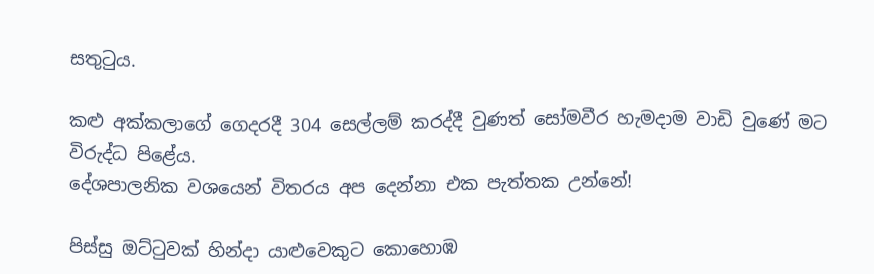සතුටුය.

කළු අක්කලාගේ ගෙදරදී 304 සෙල්ලම් කරද්දී වුණත් සෝමවීර හැමදාම වාඩි වුණේ මට විරුද්ධ පිළේය.
දේශපාලනික වශයෙන් විතරය අප දෙන්නා එක පැත්තක උන්නේ!

පිස්සු ඔට්ටුවක් හින්දා යාළුවෙකුට කොහොඹ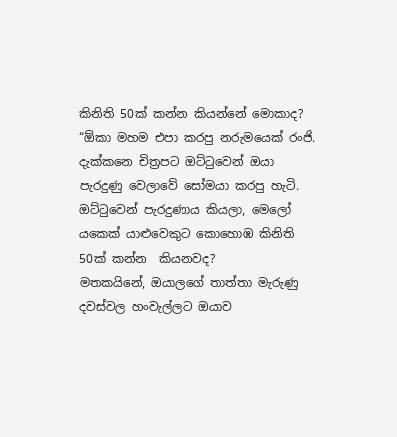කිනිති 50ක් කන්න කියන්නේ මොකාද?
“ඕකා මහම එපා කරපු නරුමයෙක් රංජි. දැක්කනෙ චිත්‍රපට ඔට්ටුවෙන් ඔයා පැරදුණු වෙලාවේ සෝමයා කරපු හැටි. ඔට්ටුවෙන් පැරදුණාය කියලා, මෙලෝ යකෙක් යාළුවෙකුට කොහොඹ කිනිති 50ක් කන්න  කියනවද?
මතකයිනේ, ඔයාලගේ තාත්තා මැරුණු දවස්වල හංවැල්ලට ඔයාව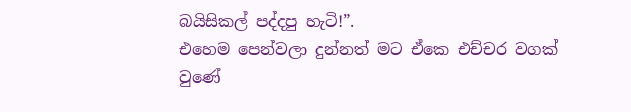බයිසිකල් පද්දපු හැටි!”.
එහෙම පෙන්වලා දුන්නත් මට ඒකෙ එච්චර වගක් වුණේ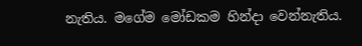නැතිය. මගේම මෝඩකම හින්දා වෙන්නැතිය.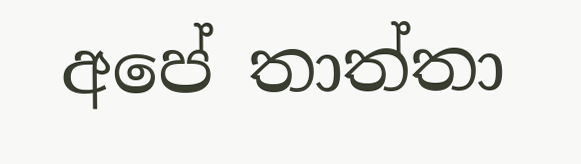අපේ තාත්තා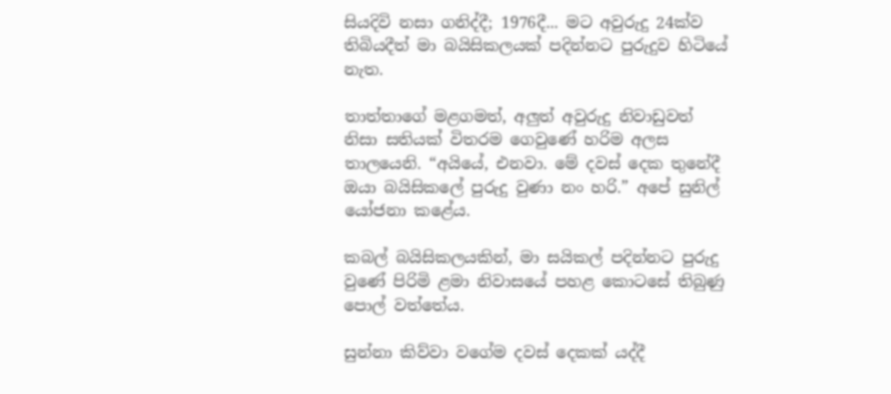සියදිවි නසා ගනිද්දී; 1976දී... මට අවුරුදු 24ක්ව තිබියදීත් මා බයිසිකලයක් පදින්නට පුරුදුව හිටියේ නැත.

තාත්තාගේ මළගමත්, අලුත් අවුරුදු නිවාඩුවත් නිසා සතියක් විතරම ගෙවුණේ හරිම අලස තාලයෙනි. “අයියේ, එනවා. මේ දවස් දෙක තුනේදී ඔයා බයිසිකලේ පුරුදු වුණා නං හරි.” අපේ සුනිල් යෝජනා කළේය.

කබල් බයිසිකලයකින්, මා සයිකල් පදින්නට පුරුදු වුණේ පිරිමි ළමා නිවාසයේ පහළ කොටසේ තිබුණු පොල් වත්තේය.

සුන්නා කිව්වා වගේම දවස් දෙකක් යද්දී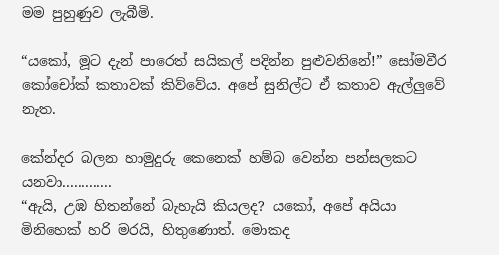මම පුහුණුව ලැබීමි.

“යකෝ, මූට දැන් පාරෙත් සයිකල් පදින්න පුළුවනිනේ!” සෝමවීර කෝචෝක් කතාවක් කිව්වේය. අපේ සුනිල්ට ඒ කතාව ඇල්ලුවේ නැත.

කේන්දර බලන හාමුදුරු කෙනෙක් හම්බ වෙන්න පන්සලකට යනවා.............
“ඇයි, උඹ හිතන්නේ බැහැයි කියලද? යකෝ, අපේ අයියා මිනිහෙක් හරි මරයි, හිතුණොත්. මොකද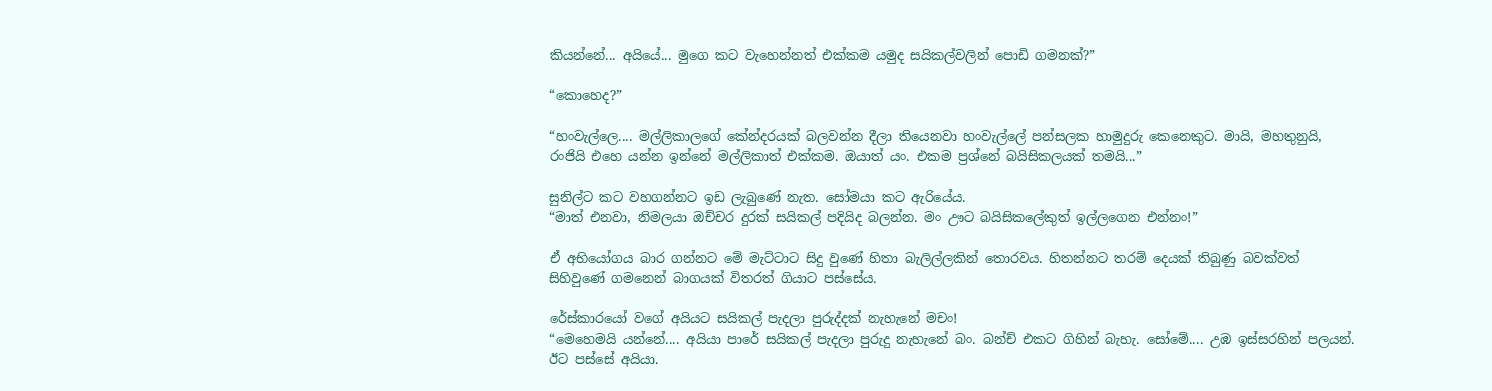කියන්නේ... අයියේ... මුගෙ කට වැහෙන්නත් එක්කම යමුද සයිකල්වලින් පොඩි ගමනක්?”

“කොහෙද?”

“හංවැල්ලෙ.... මල්ලිකාලගේ කේන්දරයක් බලවන්න දීලා තියෙනවා හංවැල්ලේ පන්සලක හාමුදුරු කෙනෙකුට. මායි, මහතුනුයි, රංජියි එහෙ යන්න ඉන්නේ මල්ලිකාත් එක්කම. ඔයාත් යං. එකම ප්‍රශ්නේ බයිසිකලයක් තමයි...”

සුනිල්ට කට වහගන්නට ඉඩ ලැබුණේ නැත. සෝමයා කට ඇරියේය.
“මාත් එනවා, නිමලයා ඔච්චර දුරක් සයිකල් පදියිද බලන්න. මං ඌට බයිසිකලේකුත් ඉල්ලගෙන එන්නං!”

ඒ අභියෝගය බාර ගන්නට මේ මැට්ටාට සිදු වුණේ හිතා බැලිල්ලකින් තොරවය. හිතන්නට තරම් දෙයක් තිබුණු බවක්වත් සිහිවුණේ ගමනෙන් බාගයක් විතරත් ගියාට පස්සේය.

රේස්කාරයෝ වගේ අයියට සයිකල් පැදලා පුරුද්දක් නැහැනේ මචං!
“මෙහෙමයි යන්නේ.... අයියා පාරේ සයිකල් පැදලා පුරුදු නැහැනේ බං. බන්ච් එකට ගිහින් බැහැ. සෝමේ.... උඹ ඉස්සරහින් පලයන්. ඊට පස්සේ අයියා.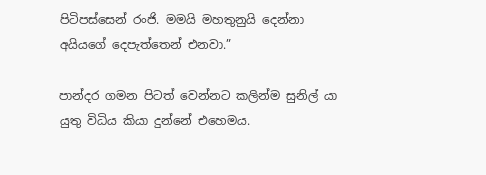පිටිපස්සෙන් රංජි. මමයි මහතුනුයි දෙන්නා අයියගේ දෙපැත්තෙන් එනවා.”

පාන්දර ගමන පිටත් වෙන්නට කලින්ම සුනිල් යා යුතු විධිය කියා දුන්නේ එහෙමය.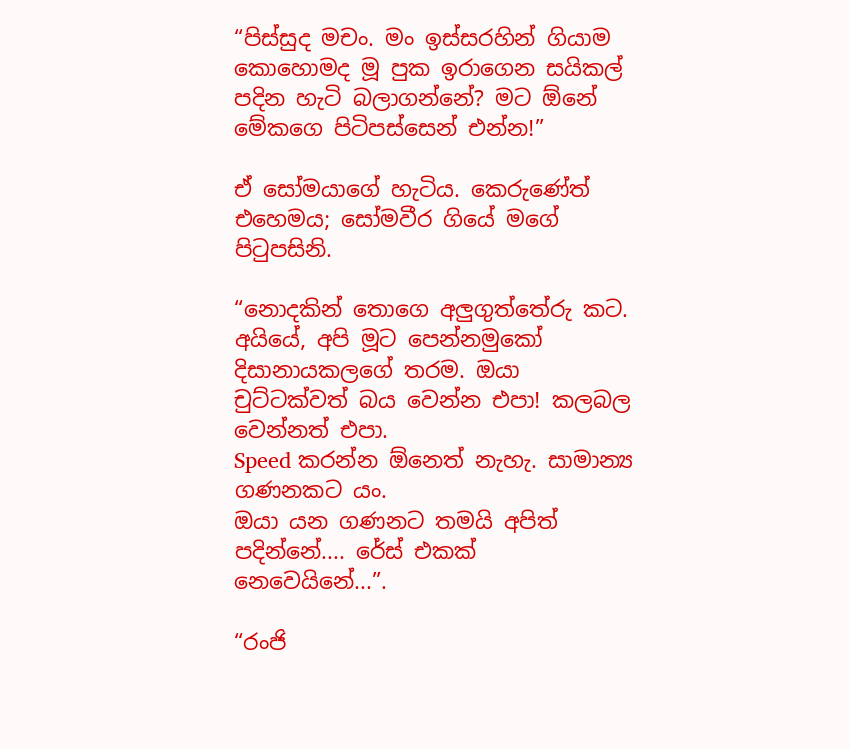“පිස්සුද මචං. මං ඉස්සරහින් ගියාම කොහොමද මූ පුක ඉරාගෙන සයිකල් පදින හැටි බලාගන්නේ? මට ඕනේ මේකගෙ පිටිපස්සෙන් එන්න!”

ඒ සෝමයාගේ හැටිය. කෙරුණේත් එහෙමය; සෝමවීර ගියේ මගේ පිටුපසිනි.

“නොදකින් තොගෙ අලුගුත්තේරු කට. අයියේ, අපි මූට පෙන්නමුකෝ දිසානායකලගේ තරම. ඔයා චුට්ටක්වත් බය වෙන්න එපා! කලබල වෙන්නත් එපා.
Speed කරන්න ඕනෙත් නැහැ. සාමාන්‍ය ගණනකට යං.
ඔයා යන ගණනට තමයි අපිත් පදින්නේ.... රේස් එකක් නෙවෙයිනේ...”.

“රංජි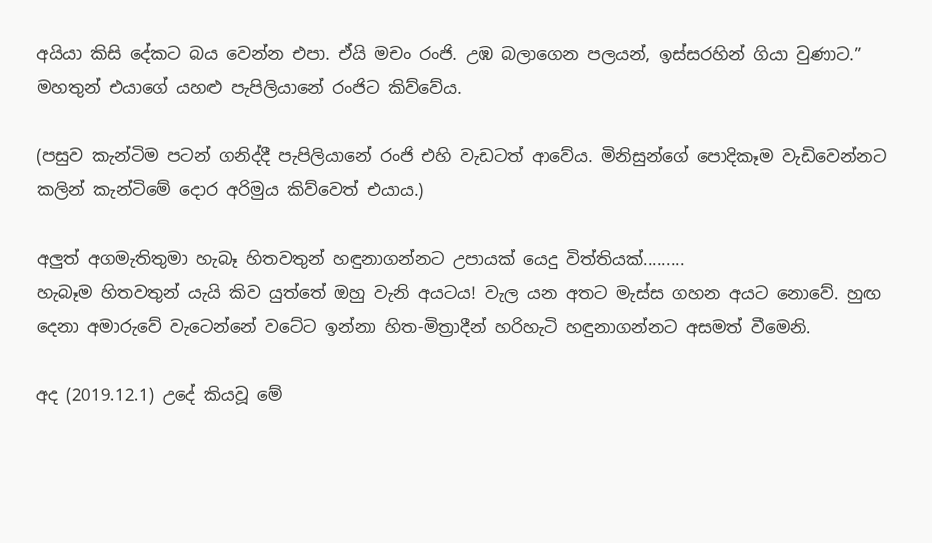අයියා කිසි දේකට බය වෙන්න එපා. ඒයි මචං රංජි. උඹ බලාගෙන පලයන්, ඉස්සරහින් ගියා වුණාට.” මහතුන් එයාගේ යහළු පැපිලියානේ රංජිට කිව්වේය.

(පසුව කැන්ටිම පටන් ගනිද්දී පැපිලියානේ රංජි එහි වැඩටත් ආවේය. මිනිසුන්ගේ පොදිකෑම වැඩිවෙන්නට කලින් කැන්ටිමේ දොර අරිමුය කිව්වෙත් එයාය.)

අලුත් අගමැතිතුමා හැබෑ හිතවතුන් හඳුනාගන්නට උපායක් යෙදු විත්තියක්.........
හැබෑම හිතවතුන් යැයි කිව යුත්තේ ඔහු වැනි අයටය! වැල යන අතට මැස්ස ගහන අයට නොවේ. හුඟ දෙනා අමාරුවේ වැටෙන්නේ වටේට ඉන්නා හිත-මිත්‍රාදීන් හරිහැටි හඳුනාගන්නට අසමත් වීමෙනි.

අද (2019.12.1) උදේ කියවූ මේ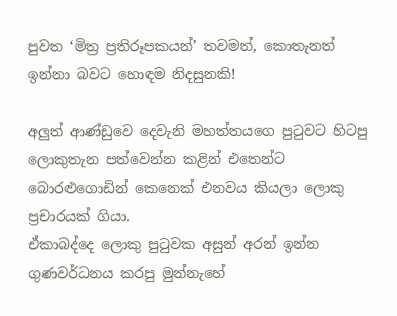පුවත ‘මිත්‍ර ප්‍රතිරූපකයන්’ තවමත්, කොතැනත් ඉන්නා බවට හොඳම නිදසුනකි!

අලුත් ආණ්ඩුවෙ දෙවැනි මහත්තයගෙ පුටුවට හිටපු ලොකුතැන පත්වෙන්න කළින් එතෙන්ට බොරළුගොඩින් කෙනෙක් එනවය කියලා ලොකු ප්‍රචාරයක් ගියා.
ඒකාබද්දෙ ලොකු පුටුවක අසුන් අරන් ඉන්න ගුණවර්ධනය කරපු මුන්නැහේ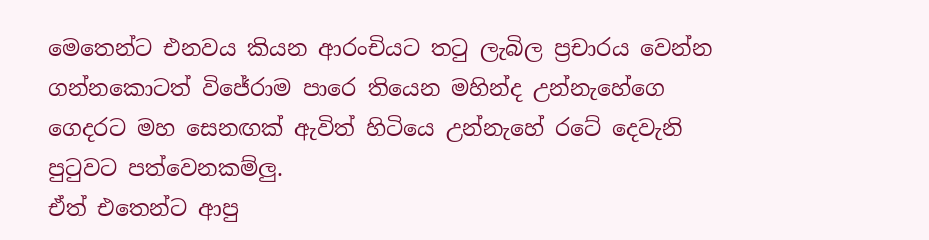මෙතෙන්ට එනවය කියන ආරංචියට තටු ලැබිල ප්‍රචාරය වෙන්න ගන්නකොටත් විජේරාම පාරෙ තියෙන මහින්ද උන්නැහේගෙ ගෙදරට මහ සෙනඟක් ඇවිත් හිටියෙ උන්නැහේ රටේ දෙවැනි පුටුවට පත්වෙනකම්ලු.
ඒත් එතෙන්ට ආපු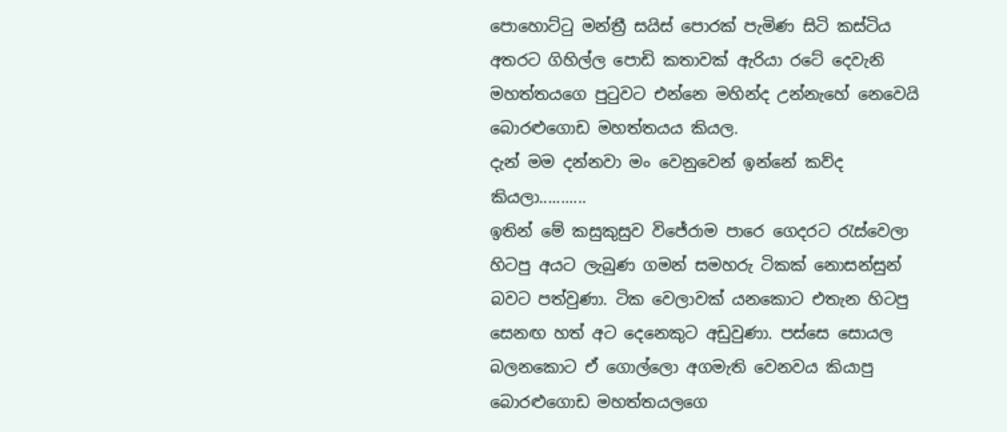පොහොට්ටු මන්ත්‍රී සයිස් පොරක් පැමිණ සිටි කස්ටිය අතරට ගිහිල්ල පොඩි කතාවක් ඇරියා රටේ දෙවැනි මහත්තයගෙ පුටුවට එන්නෙ මහින්ද උන්නැහේ නෙවෙයි බොරළුගොඩ මහත්තයය කියල.
දැන් මම දන්නවා මං වෙනුවෙන් ඉන්නේ කව්ද කියලා...........
ඉතින් මේ කසුකුසුව විජේරාම පාරෙ ගෙදරට රැස්වෙලා හිටපු අයට ලැබුණ ගමන් සමහරු ටිකක් නොසන්සුන් බවට පත්වුණා. ටික වෙලාවක් යනකොට එතැන හිටපු සෙනඟ හත් අට දෙනෙකුට අඩුවුණා. පස්සෙ සොයල බලනකොට ඒ ගොල්ලො අගමැති වෙනවය කියාපු බොරළුගොඩ මහත්තයලගෙ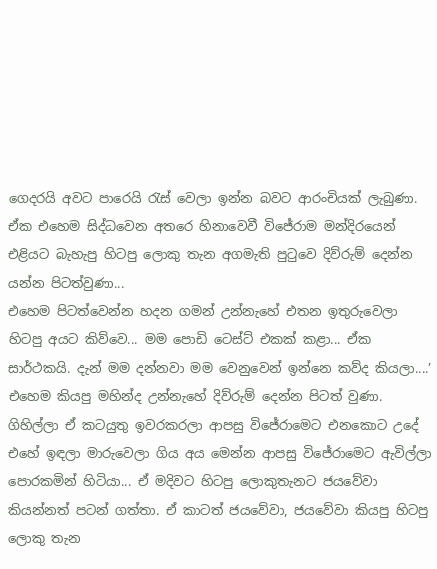ගෙදරයි අවට පාරෙයි රැස් වෙලා ඉන්න බවට ආරංචියක් ලැබුණා.
ඒක එහෙම සිද්ධවෙන අතරෙ හිනාවෙවී විජේරාම මන්දිරයෙන් එළියට බැහැපු හිටපු ලොකු තැන අගමැති පුටුවෙ දිව්රුම් දෙන්න යන්න පිටත්වුණා...
එහෙම පිටත්වෙන්න හදන ගමන් උන්නැහේ එතන ඉතුරුවෙලා හිටපු අයට කිව්වෙ... මම පොඩි ටෙස්ට් එකක් කළා... ඒක සාර්ථකයි. දැන් මම දන්නවා මම වෙනුවෙන් ඉන්නෙ කව්ද කියලා....’
එහෙම කියපු මහින්ද උන්නැහේ දිව්රුම් දෙන්න පිටත් වුණා. ගිහිල්ලා ඒ කටයුතු ඉවරකරලා ආපසු විජේරාමෙට එනකොට උදේ එහේ ඉඳලා මාරුවෙලා ගිය අය මෙන්න ආපසු විජේරාමෙට ඇවිල්ලා පොරකමින් හිටියා... ඒ මදිවට හිටපු ලොකුතැනට ජයවේවා කියන්නත් පටන් ගත්තා. ඒ කාටත් ජයවේවා, ජයවේවා කියපු හිටපු ලොකු තැන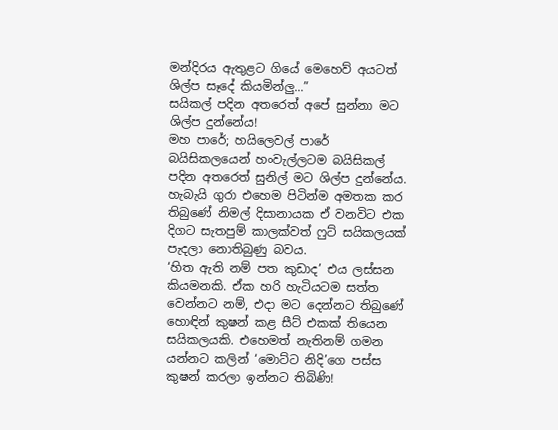මන්දිරය ඇතුළට ගියේ මෙහෙව් අයටත් ශිල්ප සෑදේ කියමින්ලු...”
සයිකල් පදින අතරෙත් අපේ සුන්නා මට ශිල්ප දුන්නේය!
මහ පාරේ; හයිලෙවල් පාරේ බයිසිකලයෙන් හංවැල්ලටම බයිසිකල් පදින අතරෙත් සුනිල් මට ශිල්ප දුන්නේය.
හැබැයි ගුරා එහෙම පිටින්ම අමතක කර තිබුණේ නිමල් දිසානායක ඒ වනවිට එක දිගට සැතපුම් කාලක්වත් ෆුට් සයිකලයක් පැදලා නොතිබුණු බවය.
‘හිත ඇති නම් පත කුඩාද’ එය ලස්සන කියමනකි. ඒක හරි හැටියටම සත්ත වෙන්නට නම්, එදා මට දෙන්නට තිබුණේ හොඳින් කුෂන් කළ සීට් එකක් තියෙන සයිකලයකි. එහෙමත් නැතිනම් ගමන යන්නට කලින් ‘මොට්ට නිදි’ගෙ පස්ස කුෂන් කරලා ඉන්නට තිබිණි!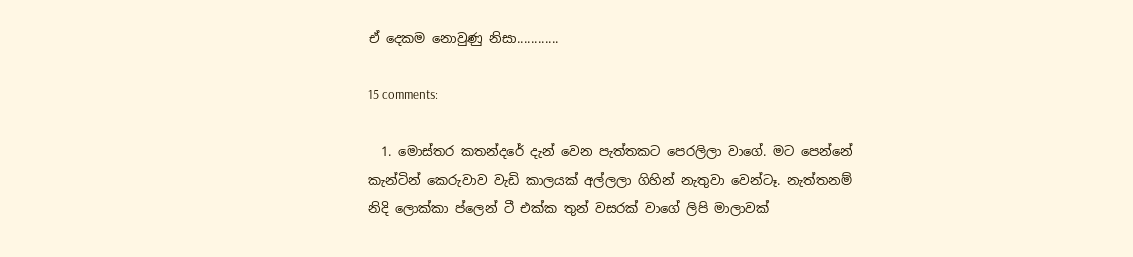ඒ දෙකම නොවුණු නිසා............

15 comments:

  1. මොස්තර කතන්දරේ දැන් වෙන පැත්තකට පෙරලිලා වාගේ. මට පෙන්නේ කැන්ටින් කෙරුවාව වැඩි කාලයක් අල්ලලා ගිහින් නැතුවා වෙන්ටෑ. නැත්තනම් නිදි ලොක්කා ප්ලෙන් ටී එක්ක තුන් වසරක් වාගේ ලිපි මාලාවක්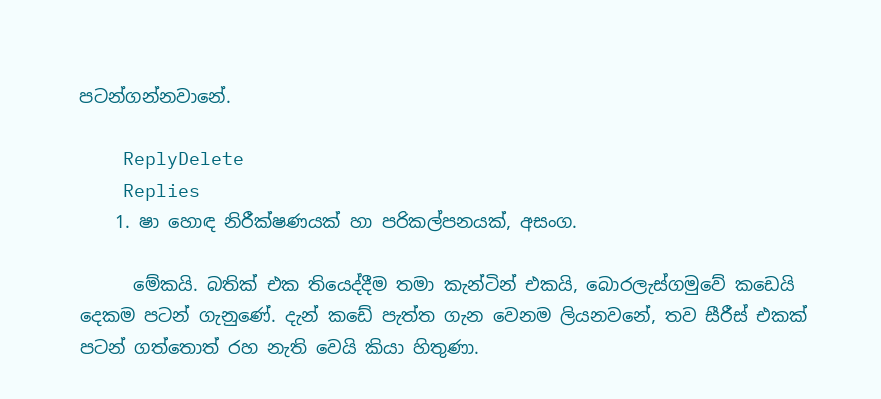පටන්ගන්නවානේ.

    ReplyDelete
    Replies
    1. ෂා හොඳ නිරීක්ෂණයක් හා පරිකල්පනයක්, අසංග.

      මේකයි. බතික් එක තියෙද්දීම තමා කැන්ටින් එකයි, බොරලැස්ගමුවේ කඩෙයි දෙකම පටන් ගැනුණේ. දැන් කඩේ පැත්ත ගැන වෙනම ලියනවනේ, තව සීරීස් එකක් පටන් ගත්තොත් රහ නැති වෙයි කියා හිතුණා.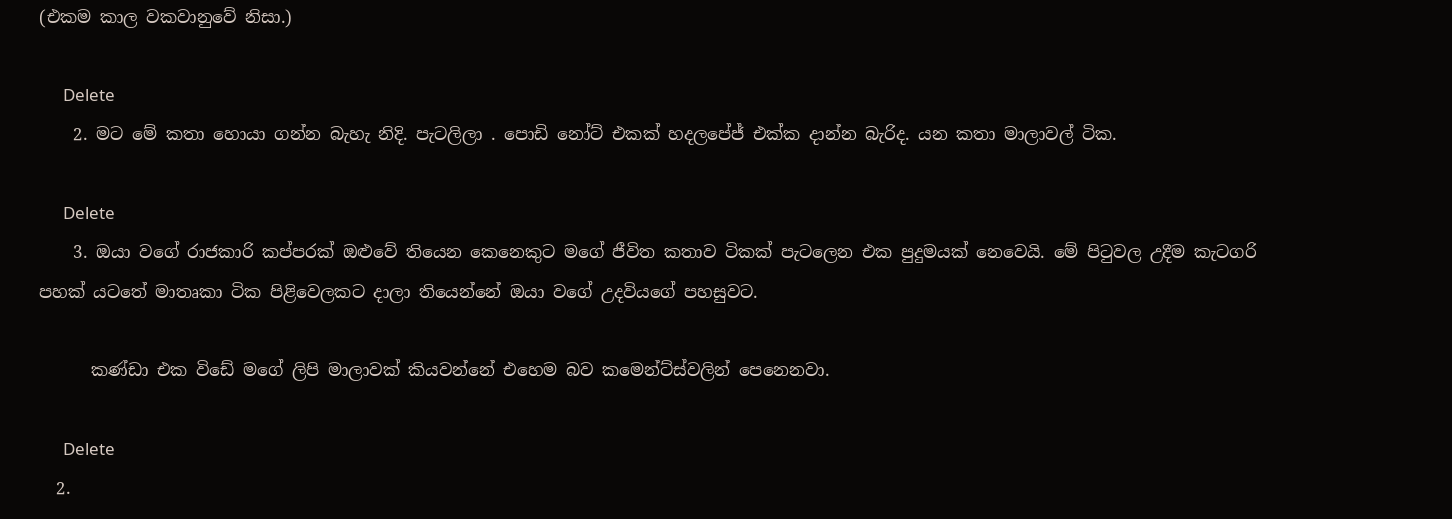(එකම කාල වකවානුවේ නිසා.)

      Delete
    2. මට මේ කතා හොයා ගන්න බැහැ නිදි. පැටලිලා . පොඩි නෝට් එකක් හදලපේජ් එක්ක දාන්න බැරිද. යන කතා මාලාවල් ටික.

      Delete
    3. ඔයා වගේ රාජකාරි කප්පරක් ඔළුවේ තියෙන කෙනෙකුට මගේ ජීවිත කතාව ටිකක් පැටලෙන එක පුදුමයක් නෙවෙයි. මේ පිටුවල උදීම කැටගරි පහක් යටතේ මාතෘකා ටික පිළිවෙලකට දාලා තියෙන්නේ ඔයා වගේ උදවියගේ පහසුවට.

      කණ්ඩා එක විඩේ මගේ ලිපි මාලාවක් කියවන්නේ එහෙම බව කමෙන්ට්ස්වලින් පෙනෙනවා.

      Delete
  2.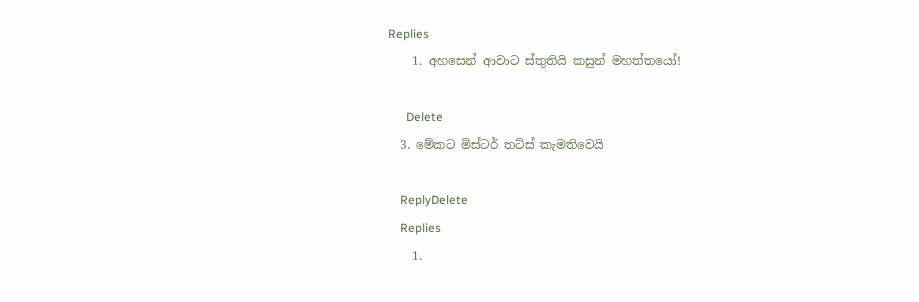Replies
    1. අහසෙන් ආවාට ස්තුතියි කසුන් මහත්තයෝ!

      Delete
  3. මේකට මිස්ටර් තට්ස් කැමතිවෙයි

    ReplyDelete
    Replies
    1.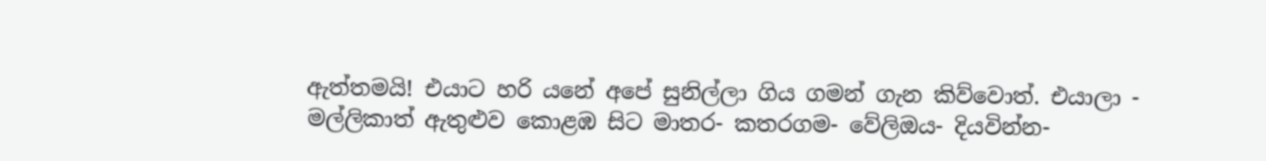ඇත්තමයි! එයාට හරි යනේ අපේ සුනිල්ලා ගිය ගමන් ගැන කිව්වොත්. එයාලා - මල්ලිකාත් ඇතුළුව කොළඹ සිට මාතර- කතරගම- වේලිඔය- දියවින්න-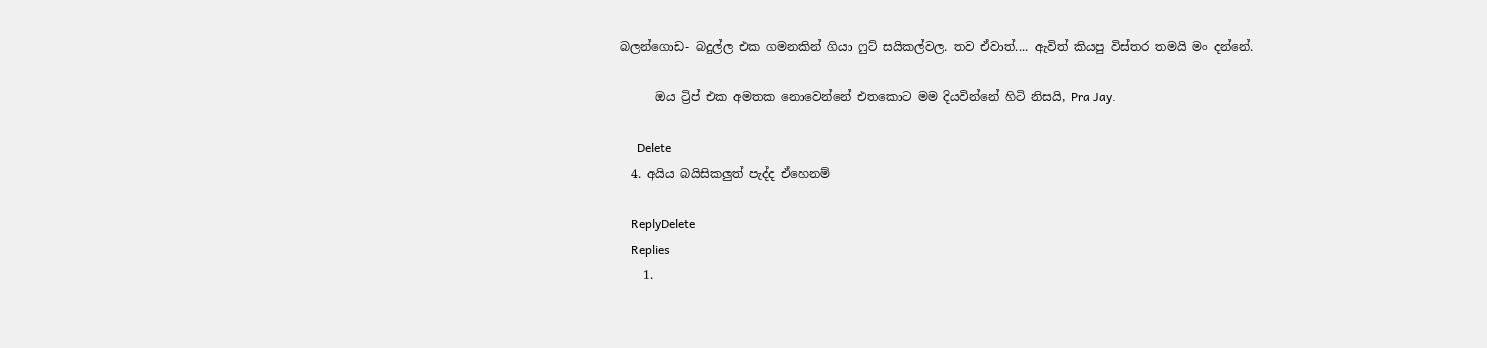බලන්ගොඩ- බදුල්ල එක ගමනකින් ගියා ෆුට් සයිකල්වල. තව ඒවාත්.... ඇවිත් කියපු විස්තර තමයි මං දන්නේ.

      ඔය ට්‍රිප් එක අමතක නොවෙන්නේ එතකොට මම දියවින්නේ හිටි නිසයි, Pra Jay.

      Delete
  4. අයිය බයිසිකලුත් පැද්ද ඒහ‌ෙනම්

    ReplyDelete
    Replies
    1.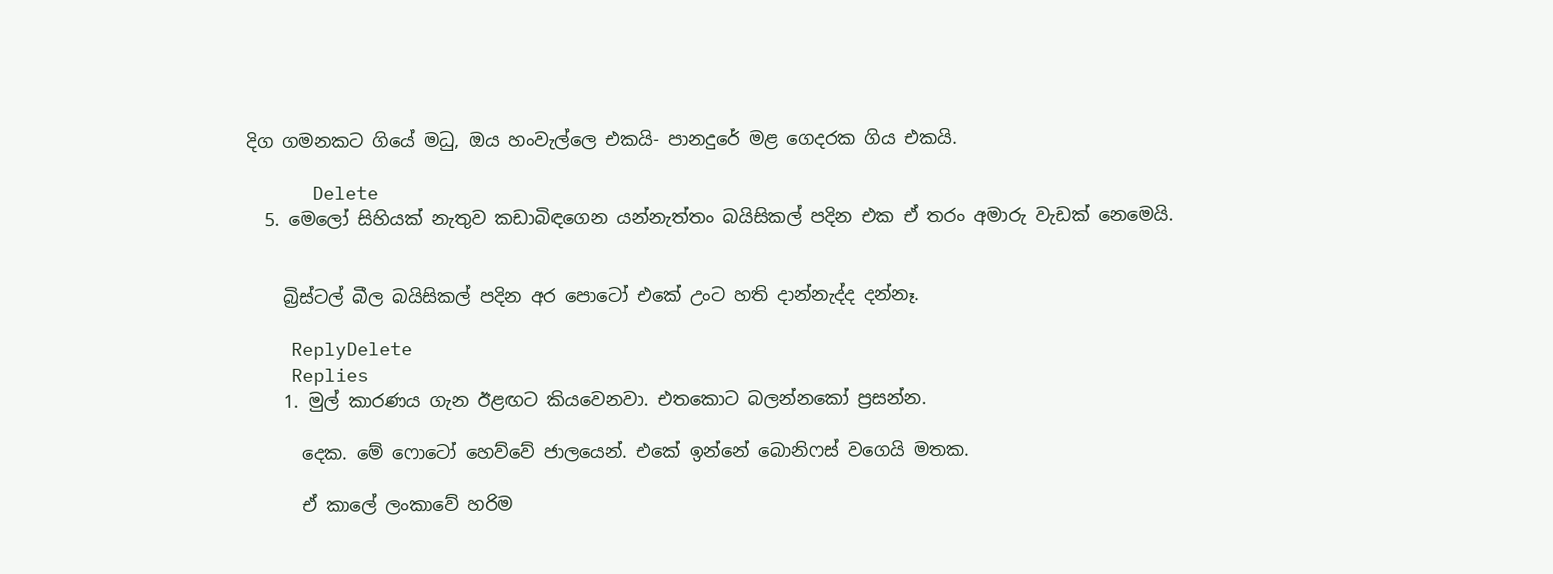දිග ගමනකට ගියේ මධු, ඔය හංවැල්ලෙ එකයි- පානදුරේ මළ ගෙදරක ගිය එකයි.

      Delete
  5. මෙලෝ සිහියක් නැතුව කඩාබිඳගෙන යන්නැත්තං බයිසිකල් පදින එක ඒ තරං අමාරු වැඩක් නෙමෙයි.


    බ්‍රිස්ටල් බීල බයිසිකල් පදින අර පොටෝ එකේ උංට හති දාන්නැද්ද දන්නෑ.

    ReplyDelete
    Replies
    1. මුල් කාරණය ගැන ඊළඟට කියවෙනවා. එතකොට බලන්නකෝ ප්‍රසන්න.

      දෙක. මේ ෆොටෝ හෙව්වේ ජාලයෙන්. එකේ ඉන්නේ බොනිෆස් වගෙයි මතක.

      ඒ කාලේ ලංකාවේ හරිම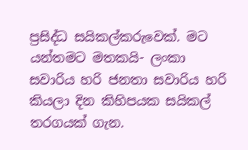ප්‍රසිද්ධ සයිකල්කරුවෙක්. මට යන්තමට මතකයි- ලංකා සවාරිය හරි ජනතා සවාරිය හරි කියලා දින කිහිපයක සයිකල් තරගයක් ගැන.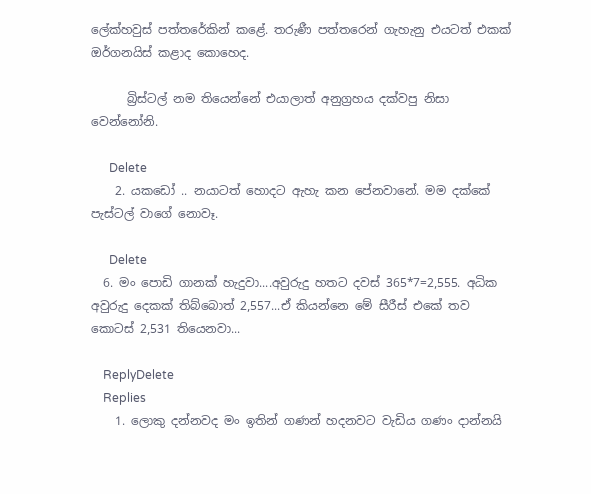ලේක්හවුස් පත්තරේකින් කළේ. තරුණී පත්තරෙන් ගැහැනු එයටත් එකක් ඔර්ගනයිස් කළාද කොහෙද.

      බ්‍රිස්ටල් නම තියෙන්නේ එයාලාත් අනුග්‍රහය දක්වපු නිසා වෙන්නෝනි.

      Delete
    2. යකඩෝ .. නයාටත් හොදට ඇහැ කන පේනවානේ. මම දක්කේ පැස්ටල් වාගේ නොවෑ.

      Delete
  6. මං පොඩි ගානක් හැදුවා....අවුරුදු හතට දවස් 365*7=2,555. අධික අවුරුදු දෙකක් තිබ්බොත් 2,557...ඒ කියන්නෙ මේ සීරීස් එකේ තව කොටස් 2,531 තියෙනවා...

    ReplyDelete
    Replies
    1. ලොකු දන්නවද මං ඉතින් ගණන් හදනවට වැඩිය ගණං දාන්නයි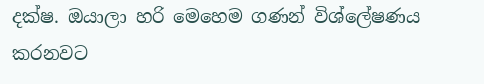දක්ෂ. ඔයාලා හරි මෙහෙම ගණන් විශ්ලේෂණය කරනවට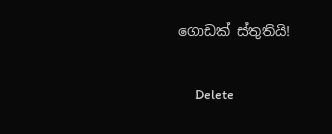ගොඩක් ස්තුතියි!

      Delete